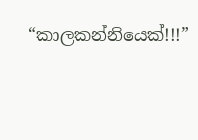“කාලකන්නියෙක්!!!”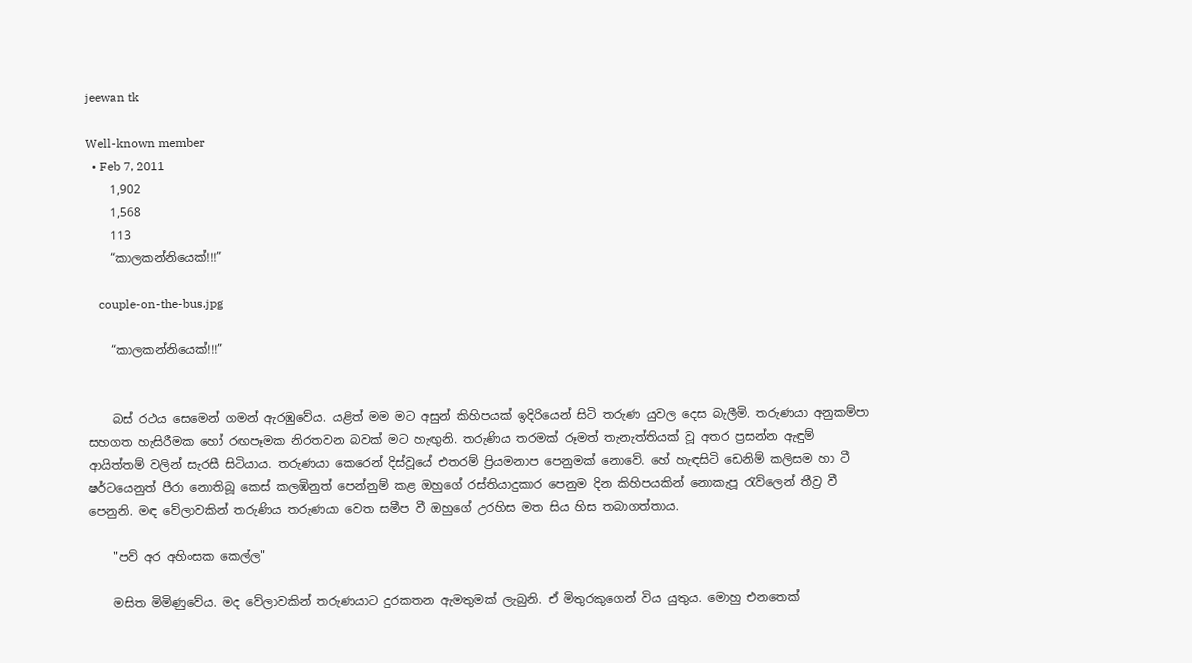jeewan tk

Well-known member
  • Feb 7, 2011
    1,902
    1,568
    113
    “කාලකන්නියෙක්!!!”

    couple-on-the-bus.jpg

    “කාලකන්නියෙක්!!!”


    බස් රථය සෙමෙන් ගමන් ඇරඹුවේය. යළිත් මම මට අසුන් කිහිපයක් ඉදිරියෙන් සිටි තරුණ යුවල දෙස බැලීමි. තරුණයා අනුකම්පා සහගත හැසිරීමක හෝ රඟපෑමක නිරතවන බවක් මට හැඟුනි. තරුණිය තරමක් රූමත් තැනැත්තියක් වූ අතර ප්‍රසන්න ඇඳුම් ආයිත්තම් වලින් සැරසී සිටියාය. තරුණයා කෙරෙන් දිස්වූයේ එතරම් ප්‍රියමනාප පෙනුමක් නොවේ. හේ හැඳසිටි ඩෙනිම් කලිසම හා ටී ෂර්ටයෙනුත් පීරා නොතිබූ කෙස් කලඹිනුත් පෙන්නුම් කළ ඔහුගේ රස්තියාදුකාර පෙනුම දින කිහිපයකින් නොකැපූ රැව්ලෙන් තීව්‍ර වී පෙනුනි. මඳ වේලාවකින් තරුණිය තරුණයා වෙත සමීප වී ඔහුගේ උරහිස මත සිය හිස තබාගත්තාය.

    "පව් අර අහිංසක කෙල්ල"

    මසිත මිමිණුවේය. මද වේලාවකින් තරුණයාට දුරකතන ඇමතුමක් ලැබුනි. ඒ මිතුරකුගෙන් විය යුතුය. මොහු එනතෙක්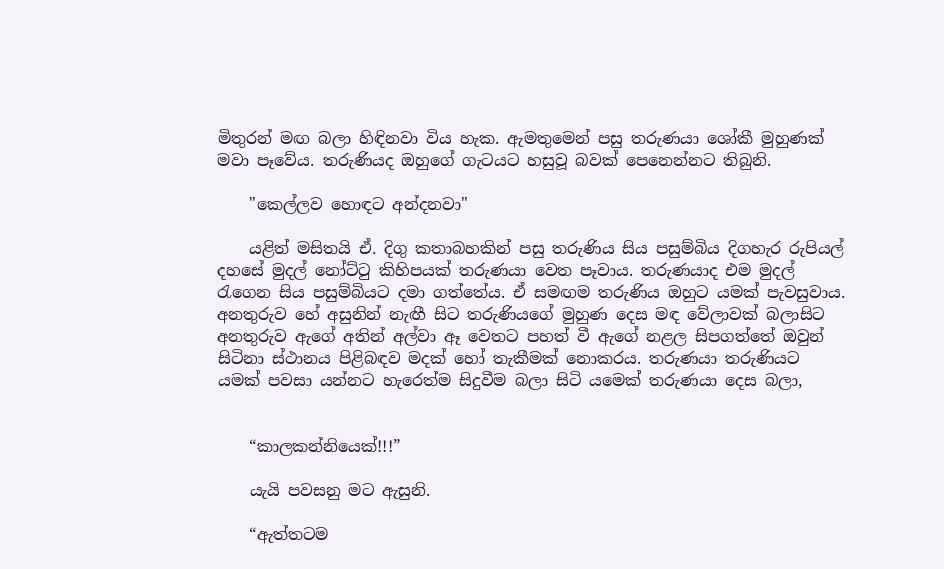මිතුරන් මඟ බලා හිඳිනවා විය හැක. ඇමතුමෙන් පසු තරුණයා ශෝකී මුහුණක් මවා පෑවේය. තරුණියද ඔහුගේ ගැටයට හසුවූ බවක් පෙනෙන්නට තිබුනි.

    "කෙල්ලව හොඳට අන්දනවා"

    යළිත් මසිතයි ඒ. දිගු කතාබහකින් පසු තරුණිය සිය පසුම්බිය දිගහැර රුපියල් දහසේ මුදල් නෝට්ටු කිහිපයක් තරුණයා වෙත පෑවාය. තරුණයාද එම මුදල් රැගෙන සිය පසුම්බියට දමා ගත්තේය. ඒ සමඟම තරුණිය ඔහුට යමක් පැවසුවාය. අනතුරුව හේ අසුනින් නැඟී සිට තරුණියගේ මුහුණ දෙස මඳ වේලාවක් බලාසිට අනතුරුව ඇගේ අතින් අල්වා ඈ වෙතට පහත් වී ඇගේ නළල සිපගත්තේ ඔවුන් සිටිනා ස්ථානය පිළිබඳව මදක් හෝ තැකීමක් නොකරය. තරුණයා තරුණියට යමක් පවසා යන්නට හැරෙත්ම සිදුවීම බලා සිටි යමෙක් තරුණයා දෙස බලා,


    “කාලකන්නියෙක්!!!”

    යැයි පවසනු මට ඇසුනි.

    “ඇත්තටම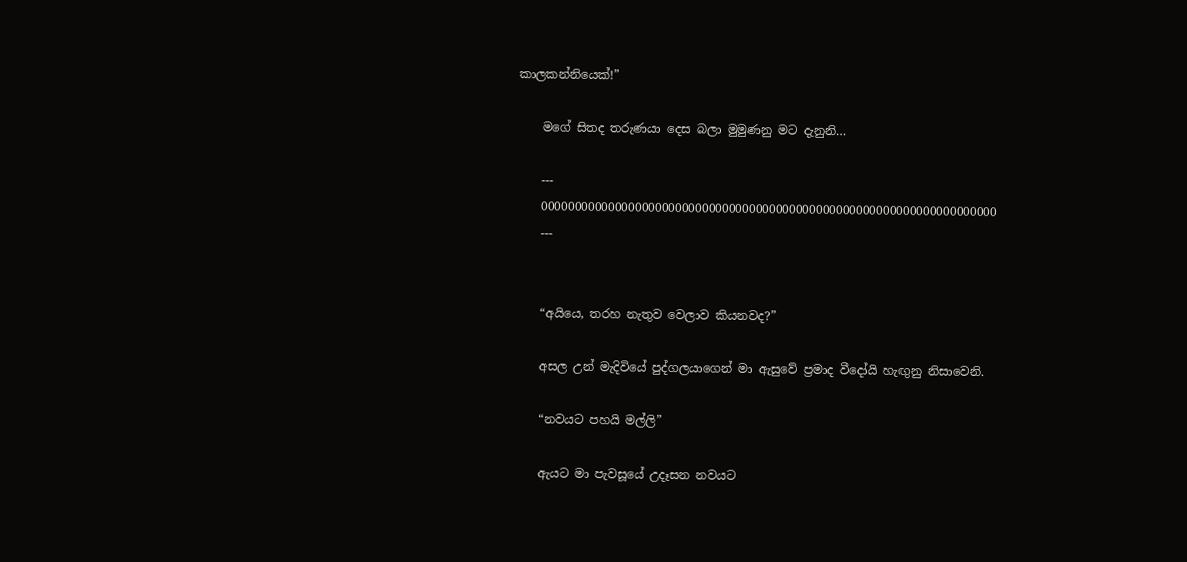කාලකන්නියෙක්!”

    මගේ සිතද තරුණයා දෙස බලා මුමුණනු මට දැනුනි…

    ---
    00000000000000000000000000000000000000000000000000000000000000000000
    ---


    “අයියෙ, තරහ නැතුව වෙලාව කියනවද?”

    අසල උන් මැදිවියේ පුද්ගලයාගෙන් මා ඇසුවේ ප්‍රමාද වීදෝයි හැඟුනු නිසාවෙනි.

    “නවයට පහයි මල්ලි”

    ඇයට මා පැවසූයේ උදෑසන නවයට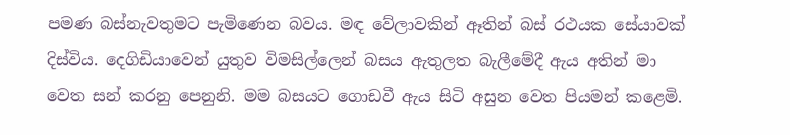පමණ බස්නැවතුමට පැමිණෙන බවය. මඳ වේලාවකින් ඈතින් බස් රථයක සේයාවක් දිස්විය. දෙගිඩියාවෙන් යුතුව විමසිල්ලෙන් බසය ඇතුලත බැලීමේදී ඇය අතින් මා වෙත සන් කරනු පෙනුනි. මම බසයට ගොඩවී ඇය සිටි අසුන වෙත පියමන් කළෙමි.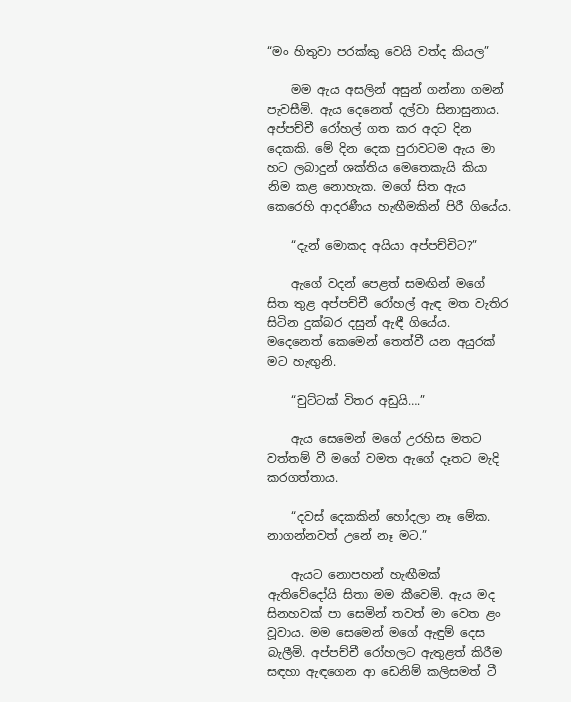“මං හිතුවා පරක්කු වෙයි වත්ද කියල”

    මම ඇය අසලින් අසුන් ගන්නා ගමන් පැවසීමි. ඇය දෙනෙත් දල්වා සිනාසුනාය. අප්පච්චී රෝහල් ගත කර අදට දින දෙකකි. මේ දින දෙක පුරාවටම ඇය මා හට ලබාදුන් ශක්තිය මෙතෙකැයි කියා නිම කළ නොහැක. මගේ සිත ඇය කෙරෙහි ආදරණීය හැඟීමකින් පිරී ගියේය.

    “දැන් මොකද අයියා අප්පච්චිට?”

    ඇගේ වදන් පෙළත් සමඟින් මගේ සිත තුළ අප්පච්චී රෝහල් ඇඳ මත වැතිර සිටින දුක්බර දසුන් ඇඳී ගියේය. මදෙනෙත් කෙමෙන් තෙත්වී යන අයුරක් මට හැඟුනි.

    “චුට්ටක් විතර අඩුයි….”

    ඇය සෙමෙන් මගේ උරහිස මතට වත්තම් වී මගේ වමත ඇගේ දෑතට මැදි කරගත්තාය.

    “දවස් දෙකකින් හෝදලා නෑ මේක. නාගන්නවත් උනේ නෑ මට.”

    ඇයට නොපහන් හැඟීමක් ඇතිවේදෝයි සිතා මම කීවෙමි. ඇය මද සිනහවක් පා සෙමින් තවත් මා වෙත ළං වූවාය. මම සෙමෙන් මගේ ඇඳුම් දෙස බැලීමි. අප්පච්චී රෝහලට ඇතුළත් කිරීම සඳහා ඇඳගෙන ආ ඩෙනිම් කලිසමත් ටී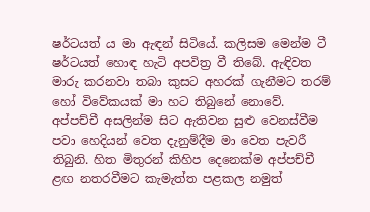ෂර්ටයත් ය මා ඇඳන් සිටියේ. කලිසම මෙන්ම ටී ෂර්ටයත් හොඳ හැටි අපවිත්‍ර වී තිබේ. ඇඳිවත මාරු කරනවා තබා කුසට අහරක් ගැනීමට තරම් හෝ විවේකයක් මා හට තිබුනේ නොවේ. අප්පච්චී අසලින්ම සිට ඇතිවන සුළු වෙනස්වීම පවා හෙදියන් වෙත දැනුම්දීම මා වෙත පැවරී තිබුනි. හිත මිතුරන් කිහිප දෙනෙක්ම අප්පච්චී ළඟ නතරවීමට කැමැත්ත පළකල නමුත්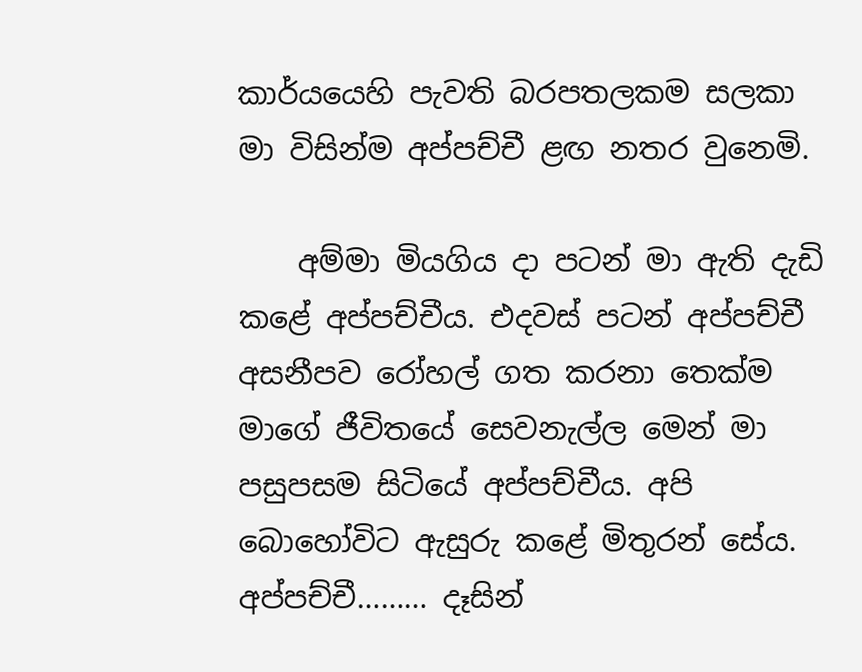කාර්යයෙහි පැවති බරපතලකම සලකා මා විසින්ම අප්පච්චී ළඟ නතර වුනෙමි.

    අම්මා මියගිය දා පටන් මා ඇති දැඩි කළේ අප්පච්චීය. එදවස් පටන් අප්පච්චී අසනීපව රෝහල් ගත කරනා තෙක්ම මාගේ ජීවිතයේ සෙවනැල්ල මෙන් මා පසුපසම සිටියේ අප්පච්චීය. අපි බොහෝවිට ඇසුරු කළේ මිතුරන් සේය. අප්පච්චී……… දෑසින්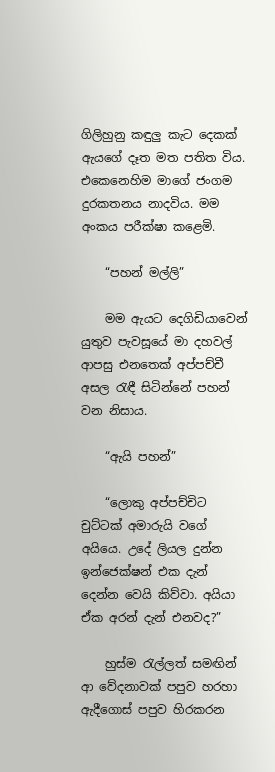ගිලිහුනු කඳුලු කැට දෙකක් ඇයගේ දෑත මත පතිත විය. එකෙනෙහිම මාගේ ජංගම දුරකතනය නාදවිය. මම අංකය පරීක්ෂා කළෙමි.

    “පහන් මල්ලි”

    මම ඇයට දෙගිඩියාවෙන් යුතුව පැවසූයේ මා දහවල් ආපසු එනතෙක් අප්පච්චී අසල රැඳී සිටින්නේ පහන් වන නිසාය.

    “ඇයි පහන්”

    “ලොකු අප්පච්චිට චුට්ටක් අමාරුයි වගේ අයියෙ. උදේ ලියල දුන්න ඉන්ජෙක්ෂන් එක දැන් දෙන්න වෙයි කිව්වා. අයියා ඒක අරන් දැන් එනවද?”

    හුස්ම රැල්ලත් සමඟින් ආ වේදනාවක් පපුව හරහා ඇදීගොස් පපුව හිරකරන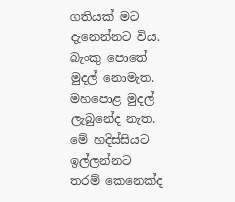ගතියක් මට දැනෙන්නට විය. බැංකු පොතේ මුදල් නොමැත. මහපොළ මුදල් ලැබුනේද නැත. මේ හදිස්සියට ඉල්ලන්නට තරම් කෙනෙක්ද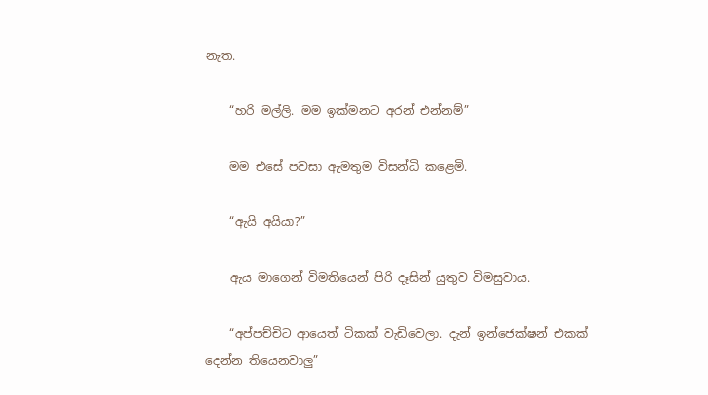නැත.

    “හරි මල්ලි. මම ඉක්මනට අරන් එන්නම්”

    මම එසේ පවසා ඇමතුම විසන්ධි කළෙමි.

    “ඇයි අයියා?”

    ඇය මාගෙන් විමතියෙන් පිරි දෑසින් යුතුව විමසුවාය.

    “අප්පච්චිට ආයෙත් ටිකක් වැඩිවෙලා. දැන් ඉන්ජෙක්ෂන් එකක් දෙන්න තියෙනවාලු”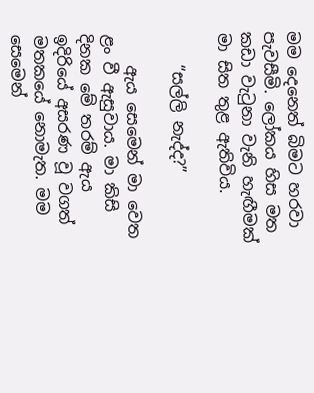මම දෙනෙත් බිමට හරවා පැවසීමි. ලෝකය හිස මත කඩා වැටුනා වැනි හැඟීමක් මා සිත තුළ ඇතිවිය.

    “සල්ලි නැද්ද?”

    ඇය සෙමෙන් මා වෙත ළං වී ඇසුවාය. මා කිසි දිනක මේ තරම් ඇය ඉදිරියේ අසරණ වූ වගත් මතකයේ නොමැත. මම සෙමෙන්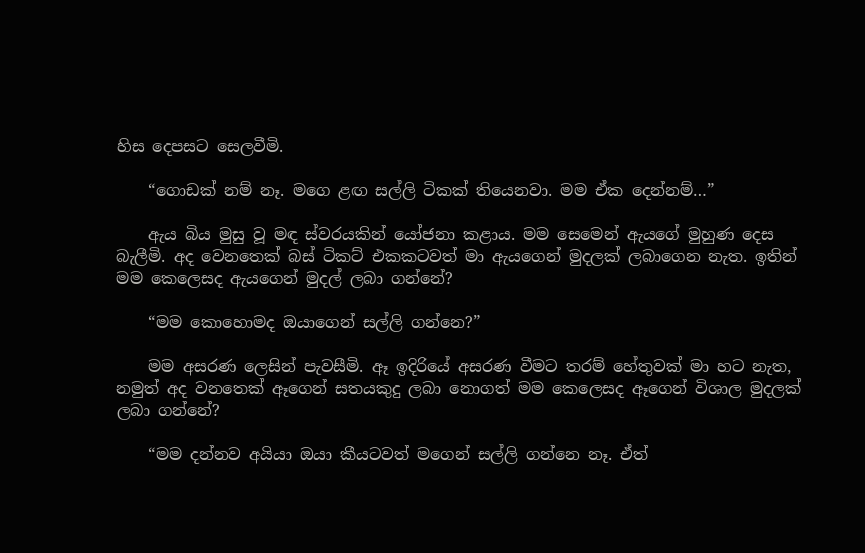හිස දෙපසට සෙලවීමි.

    “ගොඩක් නම් නෑ. මගෙ ළඟ සල්ලි ටිකක් තියෙනවා. මම ඒක දෙන්නම්…”

    ඇය බිය මුසු වූ මඳ ස්වරයකින් යෝජනා කළාය. මම සෙමෙන් ඇයගේ මුහුණ දෙස බැලීමි. අද වෙනතෙක් බස් ටිකට් එකකටවත් මා ඇයගෙන් මුදලක් ලබාගෙන නැත. ඉතින් මම කෙලෙසද ඇයගෙන් මුදල් ලබා ගන්නේ?

    “මම කොහොමද ඔයාගෙන් සල්ලි ගන්නෙ?”

    මම අසරණ ලෙසින් පැවසීමි. ඈ ඉදිරියේ අසරණ වීමට තරම් හේතුවක් මා හට නැත, නමුත් අද වනතෙක් ඈගෙන් සතයකුදු ලබා නොගත් මම කෙලෙසද ඈගෙන් විශාල මුදලක් ලබා ගන්නේ?

    “මම දන්නව අයියා ඔයා කීයටවත් මගෙන් සල්ලි ගන්නෙ නෑ. ඒත්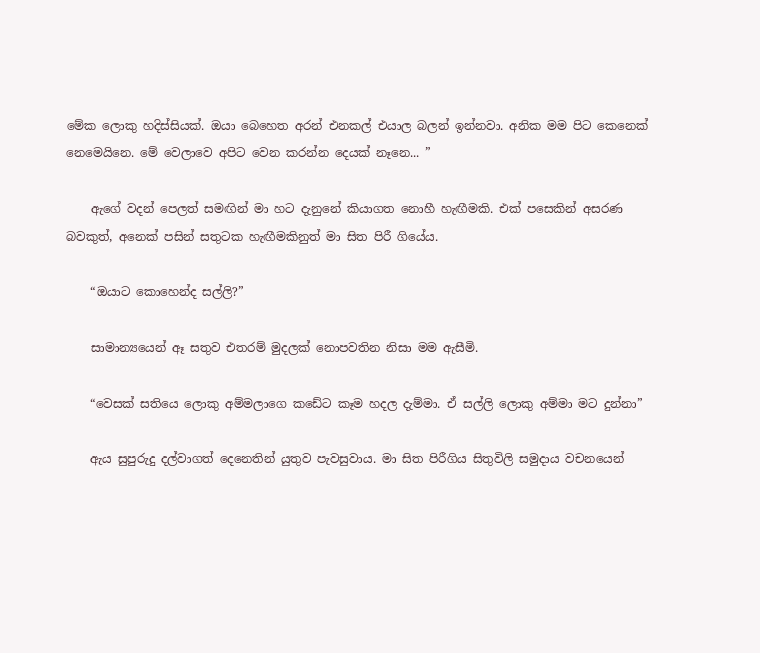මේක ලොකු හදිස්සියක්. ඔයා බෙහෙත අරන් එනකල් එයාල බලන් ඉන්නවා. අනික මම පිට කෙනෙක් නෙමෙයිනෙ. මේ වෙලාවෙ අපිට වෙන කරන්න දෙයක් නෑනෙ... ”

    ඇගේ වදන් පෙලත් සමඟින් මා හට දැනුනේ කියාගත නොහී හැඟීමකි. එක් පසෙකින් අසරණ බවකුත්, අනෙක් පසින් සතුටක හැඟීමකිනුත් මා සිත පිරී ගියේය.

    “ඔයාට කොහෙන්ද සල්ලි?”

    සාමාන්‍යයෙන් ඈ සතුව එතරම් මුදලක් නොපවතින නිසා මම ඇසීමි.

    “වෙසක් සතියෙ ලොකු අම්මලාගෙ කඩේට කෑම හදල දැම්මා. ඒ සල්ලි ලොකු අම්මා මට දුන්නා”

    ඇය සුපුරුදු දල්වාගත් දෙනෙතින් යුතුව පැවසුවාය. මා සිත පිරීගිය සිතුවිලි සමුදාය වචනයෙන්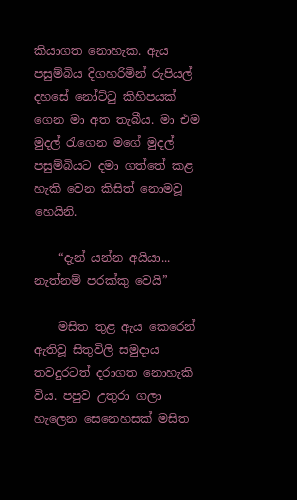කියාගත නොහැක. ඇය පසුම්බිය දිගහරිමින් රුපියල් දහසේ නෝට්ටු කිහිපයක් ගෙන මා අත තැබීය. මා එම මුදල් රැගෙන මගේ මුදල් පසුම්බියට දමා ගත්තේ කළ හැකි වෙන කිසිත් නොමවූ හෙයිනි.

    “දැන් යන්න අයියා... නැත්නම් පරක්කු වෙයි”

    මසිත තුළ ඇය කෙරෙන් ඇතිවූ සිතුවිලි සමුදාය තවදුරටත් දරාගත නොහැකි විය. පපුව උතුරා ගලා හැලෙන සෙනෙහසක් මසිත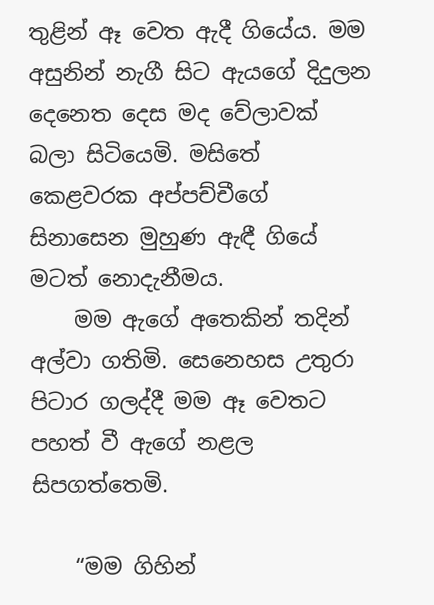තුළින් ඈ වෙත ඇදී ගියේය. මම අසුනින් නැගී සිට ඇයගේ දිදුලන දෙනෙත දෙස මද වේලාවක් බලා සිටියෙමි. මසිතේ කෙළවරක අප්පච්චීගේ සිනාසෙන මුහුණ ඇඳී ගියේ මටත් නොදැනීමය.
    මම ඇගේ අතෙකින් තදින් අල්වා ගතිමි. සෙනෙහස උතුරා පිටාර ගලද්දී මම ඈ වෙතට පහත් වී ඇගේ නළල සිපගත්තෙමි.

    “මම ගිහින්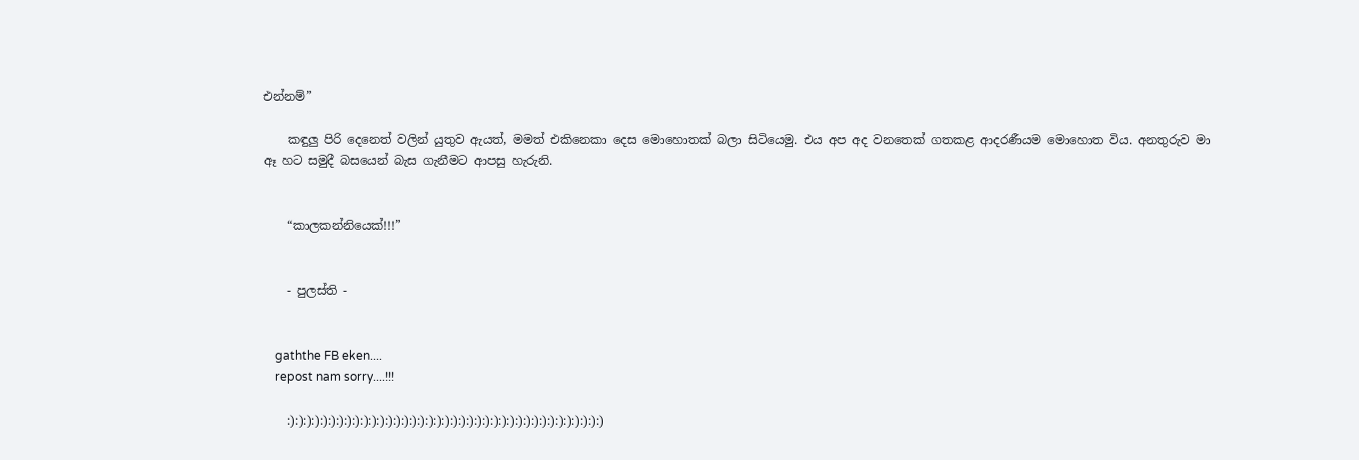එන්නම්”

    කඳුලු පිරි දෙනෙත් වලින් යුතුව ඇයත්, මමත් එකිනෙකා දෙස මොහොතක් බලා සිටියෙමු. එය අප අද වනතෙක් ගතකළ ආදරණීයම මොහොත විය. අනතුරුව මා ඈ හට සමුදී බසයෙන් බැස ගැනීමට ආපසු හැරුනි.


    “කාලකන්නියෙක්!!!”


    - පුලස්ති -


    gaththe FB eken....
    repost nam sorry....!!!

    :):):):):):):):):):):):):):):):):):):):):):):):):):):):):):):):):):):):):):):)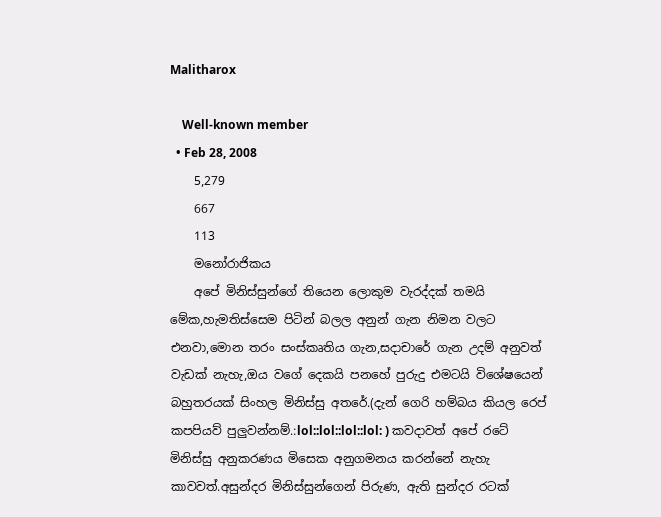Malitharox

    Well-known member
  • Feb 28, 2008
    5,279
    667
    113
    මනෝරාජිකය
    අපේ මිනිස්සුන්ගේ තියෙන ලොකුම වැරද්දක් තමයි මේක,හැමතිස්සෙම පිටින් බලල අනුන් ගැන නිමන වලට එනවා,මොන තරං සංස්කෘතිය ගැන,සදාචාරේ ගැන උදම් අනුවත් වැඩක් නැහැ,ඔය වගේ දෙකයි පනහේ පුරුදු එමටයි විශේෂයෙන් බහුතරයක් සිංහල මිනිස්සු අතරේ.(දැන් ගෙරි හම්බය කියල රෙප් කපපියව් පුලුවන්නම්.:lol::lol::lol::lol: ) කවදාවත් අපේ රටේ මිනිස්සු අනුකරණය මිසෙක අනුගමනය කරන්නේ නැහැ කාවවත්.අසුන්දර මිනිස්සුන්ගෙන් පිරුණ, ඇති සුන්දර රටක්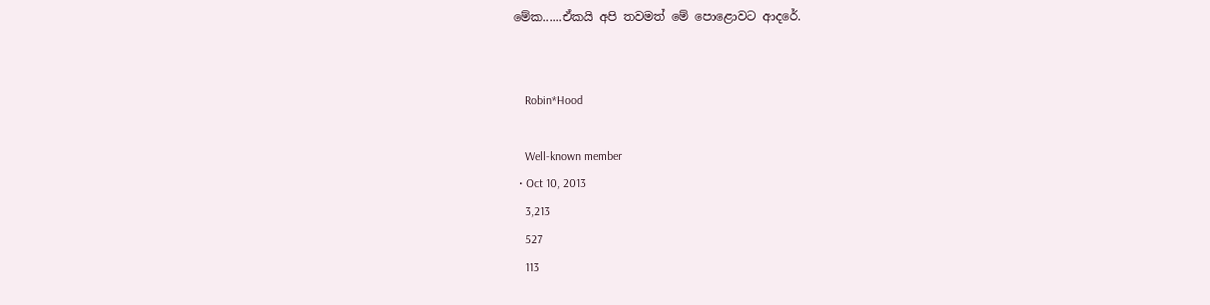මේක......ඒකයි අපි තවමත් මේ පොළොවට ආදරේ.


    Robin*Hood

    Well-known member
  • Oct 10, 2013
    3,213
    527
    113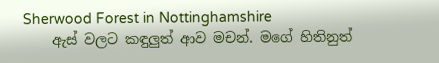Sherwood Forest in Nottinghamshire
    ඇස් වලට කඳුලුත් ආව මචන්. මගේ හිතිනුත්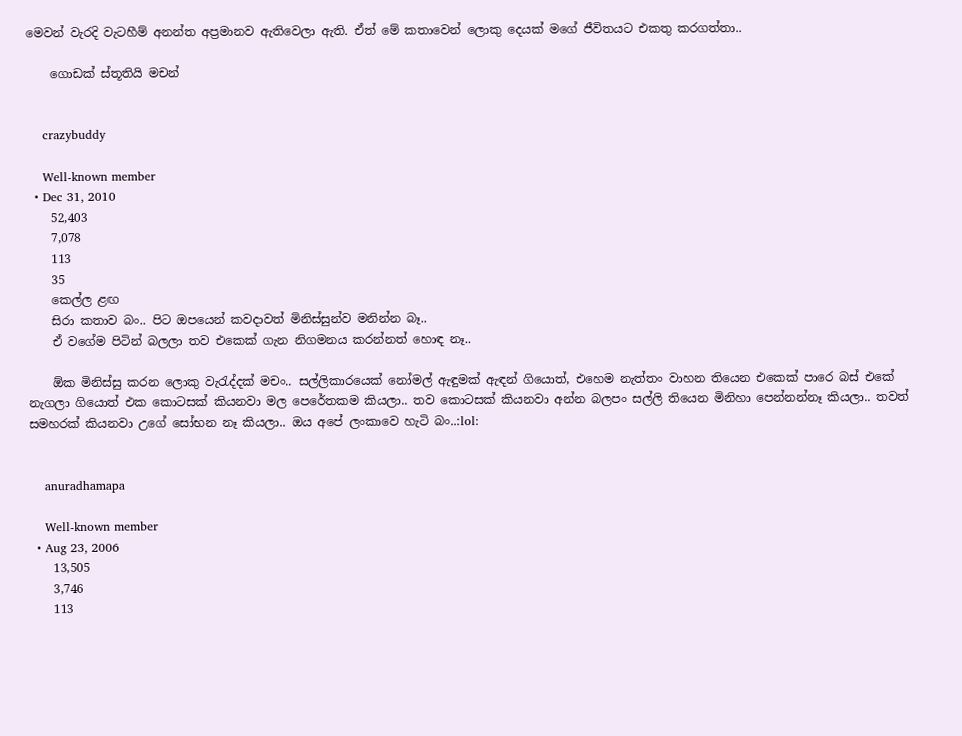මෙවන් වැරදි වැටහීම් අනන්ත අප්‍රමානව ඇතිවෙලා ඇති. ඒත් මේ කතාවෙන් ලොකු දෙයක් මගේ ජීවිතයට එකතු කරගත්තා..

    ගොඩක් ස්තූතියි මචන්


    crazybuddy

    Well-known member
  • Dec 31, 2010
    52,403
    7,078
    113
    35
    කෙල්ල ළඟ
    සිරා කතාව බං.. පිට ඔපයෙන් කවදාවත් මිනිස්සුන්ව මනින්න බෑ..
    ඒ වගේම පිටින් බලලා තව එකෙක් ගැන නිගමනය කරන්නත් හොඳ නෑ..

    ඕක මිනිස්සු කරන ලොකු වැරැද්දක් මචං.. සල්ලිකාරයෙක් නෝමල් ඇඳුමක් ඇඳන් ගියොත්, එහෙම නැත්තං වාහන තියෙන එකෙක් පාරෙ බස් එකේ නැගලා ගියොත් එක කොටසක් කියනවා මල පෙරේතකම කියලා.. තව කොටසක් කියනවා අන්න බලපං සල්ලි තියෙන මිනිහා පෙන්නන්නෑ කියලා.. තවත් සමහරක් කියනවා උගේ සෝභන නෑ කියලා.. ඔය අපේ ලංකාවෙ හැටි බං..:lol:


    anuradhamapa

    Well-known member
  • Aug 23, 2006
    13,505
    3,746
    113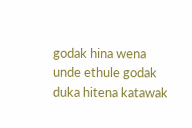godak hina wena unde ethule godak duka hitena katawak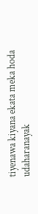tiyenawa kiyana ekata meka hoda udaharanayak